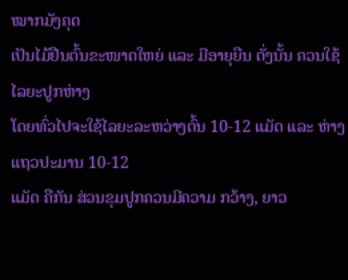ໝາກມັງຄຸດ
ເປັນໄມ້ຢືນຕົ້ນຂະໜາດໃຫຍ່ ແລະ ມີອາຍຸຍືນ ດັ່ງນັ້ນ ຄວນໃຊ້ໄລຍະປູກຫ່າງ
ໂດຍທົ່ວໄປຈະໃຊ້ໄລຍະລະຫວ່າງຕົ້ນ 10-12 ແມັດ ແລະ ຫ່າງແຖວປະມານ 10-12
ແມັດ ຄືກັນ ສ່ວນຂຸມປູກຄວນມີຄວາມ ກວ້າງ, ຍາວ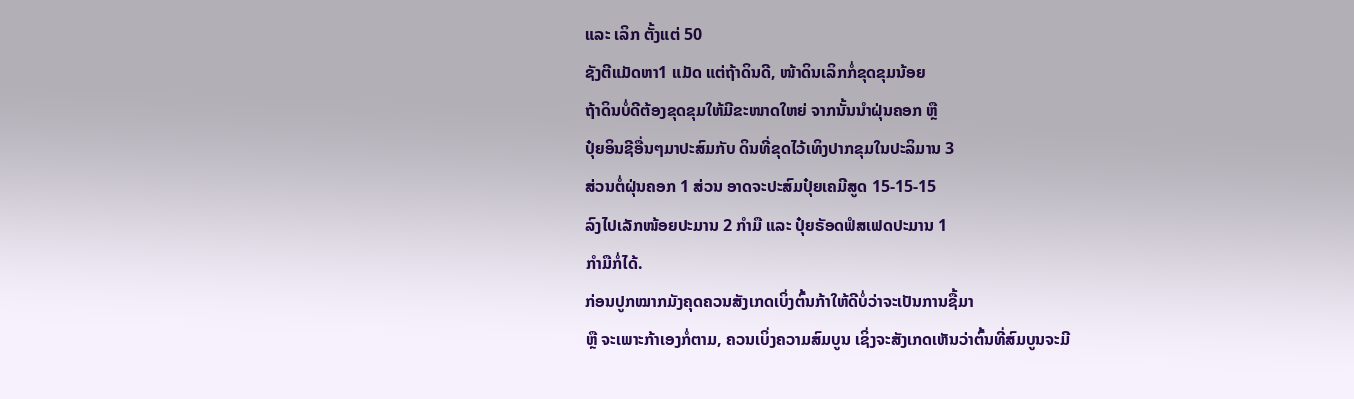ແລະ ເລິກ ຕັ້ງແຕ່ 50
ຊັງຕີແມັດຫາ1 ແມັດ ແຕ່ຖ້າດິນດີ, ໜ້າດິນເລິກກໍ່ຂຸດຂຸມນ້ອຍ
ຖ້າດິນບໍ່ດີຕ້ອງຂຸດຂຸມໃຫ້ມີຂະໜາດໃຫຍ່ ຈາກນັ້ນນໍາຝຸ່ນຄອກ ຫຼື
ປຸ໋ຍອິນຊີອື່ນໆມາປະສົມກັບ ດິນທີ່ຂຸດໄວ້ເທິງປາກຂຸມໃນປະລິມານ 3
ສ່ວນຕໍ່ຝຸ່ນຄອກ 1 ສ່ວນ ອາດຈະປະສົມປຸ໋ຍເຄມີສູດ 15-15-15
ລົງໄປເລັກໜ້ອຍປະມານ 2 ກໍາມື ແລະ ປຸ໋ຍຣັອດຟໍສເຟດປະມານ 1
ກໍາມືກໍ່ໄດ້.
ກ່ອນປູກໝາກມັງຄຸດຄວນສັງເກດເບິ່ງຕົ້ນກ້າໃຫ້ດີບໍ່ວ່າຈະເປັນການຊື້ມາ
ຫຼື ຈະເພາະກ້າເອງກໍ່ຕາມ, ຄວນເບິ່ງຄວາມສົມບູນ ເຊິ່ງຈະສັງເກດເຫັນວ່າຕົ້ນທີ່ສົມບູນຈະມີ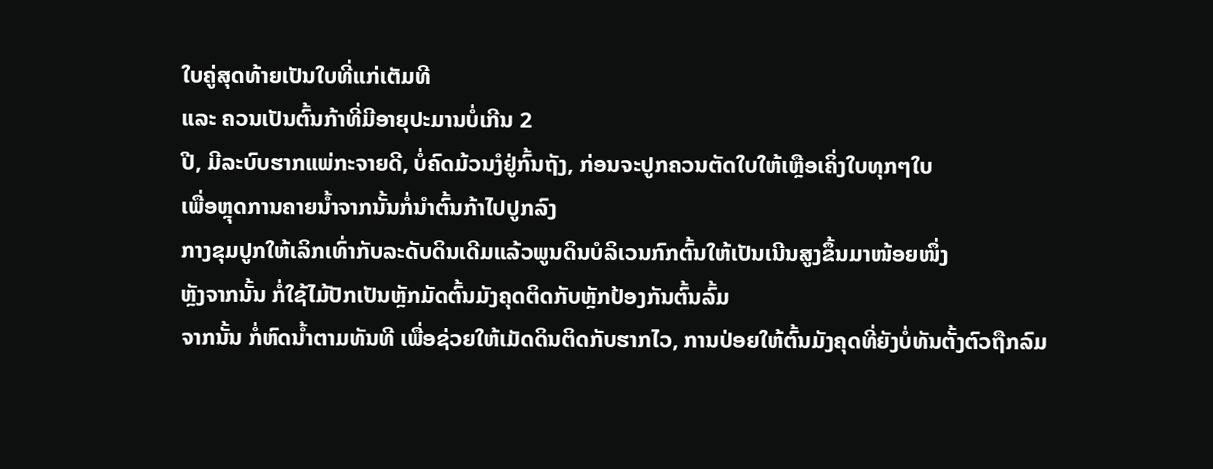ໃບຄູ່ສຸດທ້າຍເປັນໃບທີ່ແກ່ເຕັມທີ
ແລະ ຄວນເປັນຕົ້ນກ້າທີ່ມີອາຍຸປະມານບໍ່ເກີນ 2
ປີ, ມີລະບົບຮາກແພ່ກະຈາຍດີ, ບໍ່ຄົດມ້ວນງໍຢູ່ກົ້ນຖັງ, ກ່ອນຈະປູກຄວນຕັດໃບໃຫ້ເຫຼືອເຄິ່ງໃບທຸກໆໃບ
ເພື່ອຫຼຸດການຄາຍນ້ຳຈາກນັ້ນກໍ່ນໍາຕົ້ນກ້າໄປປູກລົງ
ກາງຂຸມປູກໃຫ້ເລິກເທົ່າກັບລະດັບດິນເດີມແລ້ວພູນດິນບໍລິເວນກົກຕົ້ນໃຫ້ເປັນເນີນສູງຂຶ້ນມາໜ້ອຍໜຶ່ງ
ຫຼັງຈາກນັ້ນ ກໍ່ໃຊ້ໄມ້ປັກເປັນຫຼັກມັດຕົ້ນມັງຄຸດຕິດກັບຫຼັກປ້ອງກັນຕົ້ນລົ້ມ
ຈາກນັ້ນ ກໍ່ຫົດນ້ຳຕາມທັນທີ ເພື່ອຊ່ວຍໃຫ້ເມັດດິນຕິດກັບຮາກໄວ, ການປ່ອຍໃຫ້ຕົ້ນມັງຄຸດທີ່ຍັງບໍ່ທັນຕັ້ງຕົວຖືກລົມ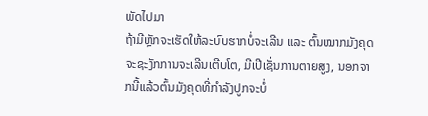ພັດໄປມາ
ຖ້າມີຫຼັກຈະເຮັດໃຫ້ລະບົບຮາກບໍ່ຈະເລີນ ແລະ ຕົ້ນໝາກມັງຄຸດຈະຊະງັກການຈະເລີນເຕີບໂຕ, ມີເປີເຊັ່ນການຕາຍສູງ, ນອກຈາກນີ້ແລ້ວຕົ້ນມັງຄຸດທີ່ກໍາລັງປູກຈະບໍ່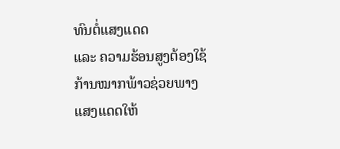ທົນຕໍ່ແສງແດດ
ແລະ ຄວາມຮ້ອນສູງຕ້ອງໃຊ້ກ້ານໝາກພ້າວຊ່ວຍພາງແສງແດດໃຫ້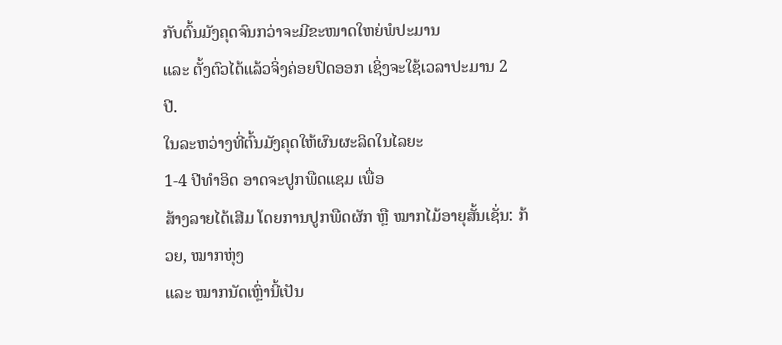ກັບຕົ້ນມັງຄຸດຈົນກວ່າຈະມີຂະໜາດໃຫຍ່ພໍປະມານ
ແລະ ຕັ້ງຕົວໄດ້ແລ້ວຈິ່ງຄ່ອຍປົດອອກ ເຊິ່ງຈະໃຊ້ເວລາປະມານ 2
ປີ.
ໃນລະຫວ່າງທີ່ຕົ້ນມັງຄຸດໃຫ້ຜົນຜະລິດໃນໄລຍະ
1-4 ປີທໍາອິດ ອາດຈະປູກພືດແຊມ ເພື່ອ
ສ້າງລາຍໄດ້ເສີມ ໂດຍການປູກພືດຜັກ ຫຼື ໝາກໄມ້ອາຍຸສັ້ນເຊັ່ນ: ກ້ວຍ, ໝາກຫຸ່ງ
ແລະ ໝາກນັດເຫຼົ່ານີ້ເປັນ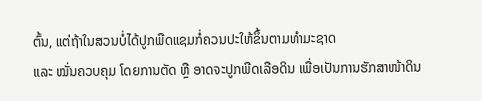ຕົ້ນ, ແຕ່ຖ້າໃນສວນບໍ່ໄດ້ປູກພືດແຊມກໍ່ຄວນປະໃຫ້ຂຶ້ນຕາມທໍາມະຊາດ
ແລະ ໝັ່ນຄວບຄຸມ ໂດຍການຕັດ ຫຼື ອາດຈະປູກພືດເລືອດິນ ເພື່ອເປັນການຮັກສາໜ້າດິນ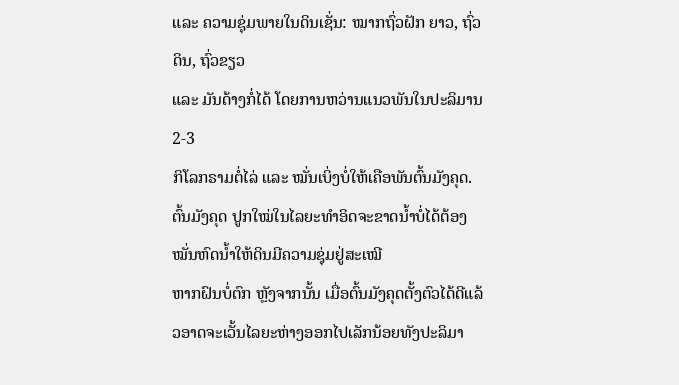ແລະ ຄວາມຊຸ່ມພາຍໃນດິນເຊັ່ນ: ໝາກຖົ່ວຝັກ ຍາວ, ຖົ່ວດິນ, ຖົ່ວຂຽວ
ແລະ ມັນດ້າງກໍ່ໄດ້ ໂດຍການຫວ່ານແນວພັນໃນປະລິມານ 2-3
ກິໂລກຣາມຕໍ່ໄລ່ ແລະ ໝັ່ນເບິ່ງບໍ່ໃຫ້ເຄືອພັນຕົ້ນມັງຄຸດ.
ຕົ້ນມັງຄຸດ ປູກໃໝ່ໃນໄລຍະທຳອິດຈະຂາດນ້ຳບໍ່ໄດ້ຕ້ອງໝັ່ນຫົດນ້ຳໃຫ້ດິນມີຄວາມຊຸ່ມຢູ່ສະເໝີ
ຫາກຝົນບໍ່ຕົກ ຫຼັງຈາກນັ້ນ ເມື່ອຕົ້ນມັງຄຸດຕັ້ງຕົວໄດ້ດີແລ້ວອາດຈະເວັ້ນໄລຍະຫ່າງອອກໄປເລັກນ້ອຍທັງປະລິມາ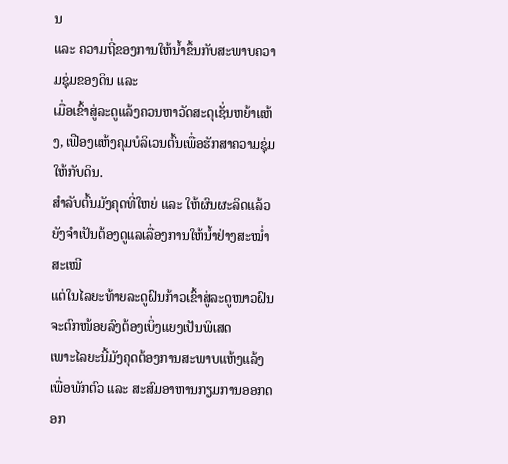ນ
ແລະ ຄວາມຖີ່ຂອງການໃຫ້ນ້ຳຂຶ້ນກັບສະພາບຄວາມຊຸ່ມຂອງດິນ ແລະ
ເມື່ອເຂົ້າສູ່ລະດູແລ້ງຄວນຫາວັດສະດຸເຊັ່ນຫຍ້າແຫ້ງ, ເຟືອງແຫ້ງຄຸມບໍລິເວນຕົ້ນເພື່ອຮັກສາຄວາມຊຸ່ມໃຫ້ກັບດິນ.
ສຳລັບຕົ້ນມັງຄຸດທີ່ໃຫຍ່ ແລະ ໃຫ້ຜົນຜະລິດແລ້ວຍັງຈຳເປັນຕ້ອງດູແລເລື່ອງການໃຫ້ນ້ຳຢ່າງສະໝ່ຳສະເໝີ
ແຕ່ໃນໄລຍະທ້າຍລະດູຝົນກ້າວເຂົ້າສູ່ລະດູໜາວຝົນຈະຕົກໜ້ອຍລົງຕ້ອງເບິ່ງແຍງເປັນພິເສດ
ເພາະໄລຍະນີ້ມັງຄຸດຕ້ອງການສະພາບແຫ້ງແລ້ງເພື່ອພັກຕົວ ແລະ ສະສົມອາຫານກຽມການອອກດອກ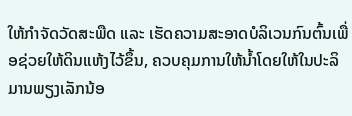ໃຫ້ກຳຈັດວັດສະພືດ ແລະ ເຮັດຄວາມສະອາດບໍລິເວນກົນຕົ້ນເພື່ອຊ່ວຍໃຫ້ດິນແຫ້ງໄວ້ຂຶ້ນ, ຄວບຄຸມການໃຫ້ນ້ຳໂດຍໃຫ້ໃນປະລິມານພຽງເລັກນ້ອ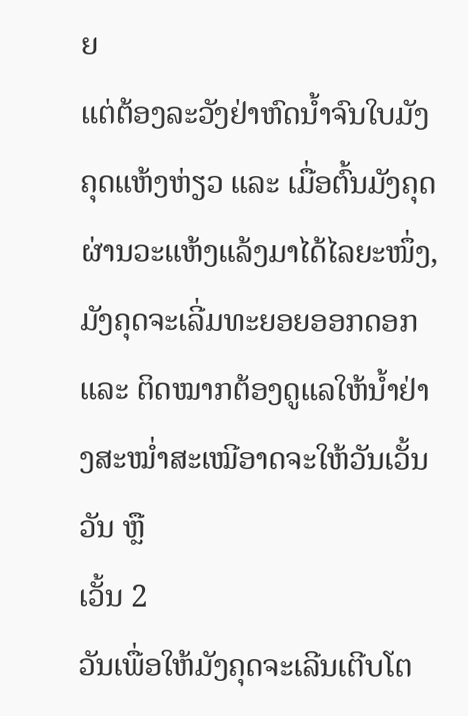ຍ
ແຕ່ຕ້ອງລະວັງຢ່າຫົດນ້ຳຈົນໃບມັງຄຸດແຫ້ງຫ່ຽວ ແລະ ເມື່ອຕົ້ນມັງຄຸດຜ່ານວະແຫ້ງແລ້ງມາໄດ້ໄລຍະໜຶ່ງ, ມັງຄຸດຈະເລີ່ມທະຍອຍອອກດອກ
ແລະ ຕິດໝາກຕ້ອງດູແລໃຫ້ນ້ຳຢ່າງສະໝ່ຳສະເໝີອາດຈະໃຫ້ວັນເວັ້ນວັນ ຫຼື
ເວັ້ນ 2
ວັນເພື່ອໃຫ້ມັງຄຸດຈະເລີນເຕີບໂຕ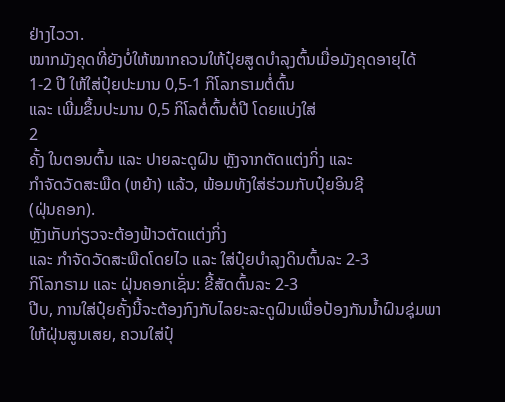ຢ່າງໄວວາ.
ໝາກມັງຄຸດທີ່ຍັງບໍ່ໃຫ້ໝາກຄວນໃຫ້ປຸ໋ຍສູດບຳລຸງຕົ້ນເມື່ອມັງຄຸດອາຍຸໄດ້
1-2 ປີ ໃຫ້ໃສ່ປຸ໋ຍປະມານ 0,5-1 ກິໂລກຣາມຕໍ່ຕົ້ນ
ແລະ ເພີ່ມຂຶ້ນປະມານ 0,5 ກິໂລຕໍ່ຕົ້ນຕໍ່ປີ ໂດຍແບ່ງໃສ່
2
ຄັ້ງ ໃນຕອນຕົ້ນ ແລະ ປາຍລະດູຝົນ ຫຼັງຈາກຕັດແຕ່ງກິ່ງ ແລະ
ກຳຈັດວັດສະພືດ (ຫຍ້າ) ແລ້ວ, ພ້ອມທັງໃສ່ຮ່ວມກັບປຸ໋ຍອິນຊີ
(ຝຸ່ນຄອກ).
ຫຼັງເກັບກ່ຽວຈະຕ້ອງຟ້າວຕັດແຕ່ງກິ່ງ
ແລະ ກຳຈັດວັດສະພືດໂດຍໄວ ແລະ ໃສ່ປຸ໋ຍບຳລຸງດິນຕົ້ນລະ 2-3
ກິໂລກຣາມ ແລະ ຝຸ່ນຄອກເຊັ່ນ: ຂີ້ສັດຕົ້ນລະ 2-3
ປີບ, ການໃສ່ປຸ໋ຍຄັ້ງນີ້ຈະຕ້ອງກົງກັບໄລຍະລະດູຝົນເພື່ອປ້ອງກັນນ້ຳຝົນຊຸ່ມພາໃຫ້ຝຸ່ນສູນເສຍ, ຄວນໃສ່ປຸ໋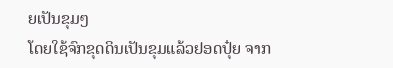ຍເປັນຂຸມໆ
ໂດຍໃຊ້ຈົກຂຸດດິນເປັນຂຸມແລ້ວຢອດປຸ໋ຍ ຈາກ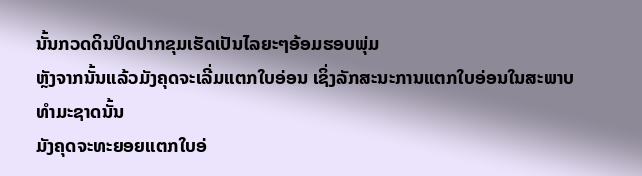ນັ້ນກວດດິນປິດປາກຂຸມເຮັດເປັນໄລຍະໆອ້ອມຮອບພຸ່ມ
ຫຼັງຈາກນັ້ນແລ້ວມັງຄຸດຈະເລີ່ມແຕກໃບອ່ອນ ເຊິ່ງລັກສະນະການແຕກໃບອ່ອນໃນສະພາບທຳມະຊາດນັ້ນ
ມັງຄຸດຈະທະຍອຍແຕກໃບອ່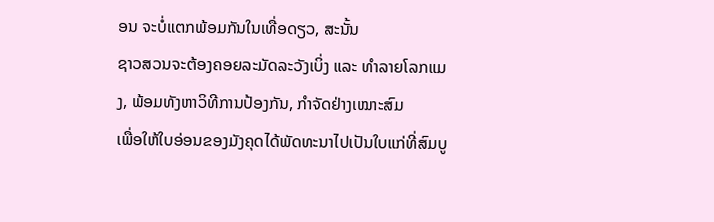ອນ ຈະບໍ່ແຕກພ້ອມກັນໃນເທື່ອດຽວ, ສະນັ້ນ
ຊາວສວນຈະຕ້ອງຄອຍລະມັດລະວັງເບິ່ງ ແລະ ທຳລາຍໂລກແມງ, ພ້ອມທັງຫາວິທີການປ້ອງກັນ, ກຳຈັດຢ່າງເໝາະສົມ
ເພື່ອໃຫ້ໃບອ່ອນຂອງມັງຄຸດໄດ້ພັດທະນາໄປເປັນໃບແກ່ທີ່ສົມບູ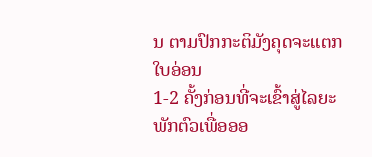ນ ຕາມປົກກະຕິມັງຄຸດຈະແຕກໃບອ່ອນ
1-2 ຄັ້ງກ່ອນທີ່ຈະເຂົ້າສູ່ໄລຍະພັກຕົວເພື່ອອອ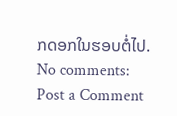ກດອກໃນຮອບຕໍ່ໄປ.
No comments:
Post a Comment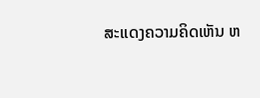ສະແດງຄວາມຄິດເຫັນ ຫ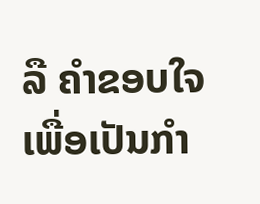ລື ຄຳຂອບໃຈ ເພື່ອເປັນກຳ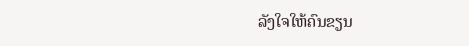ລັງໃຈໃຫ້ຄົນຂຽນ